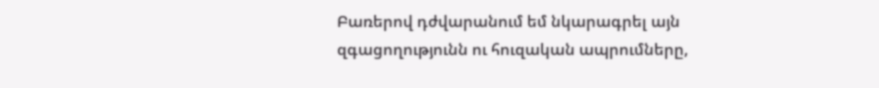Բառերով դժվարանում եմ նկարագրել այն զգացողությունն ու հուզական ապրումները,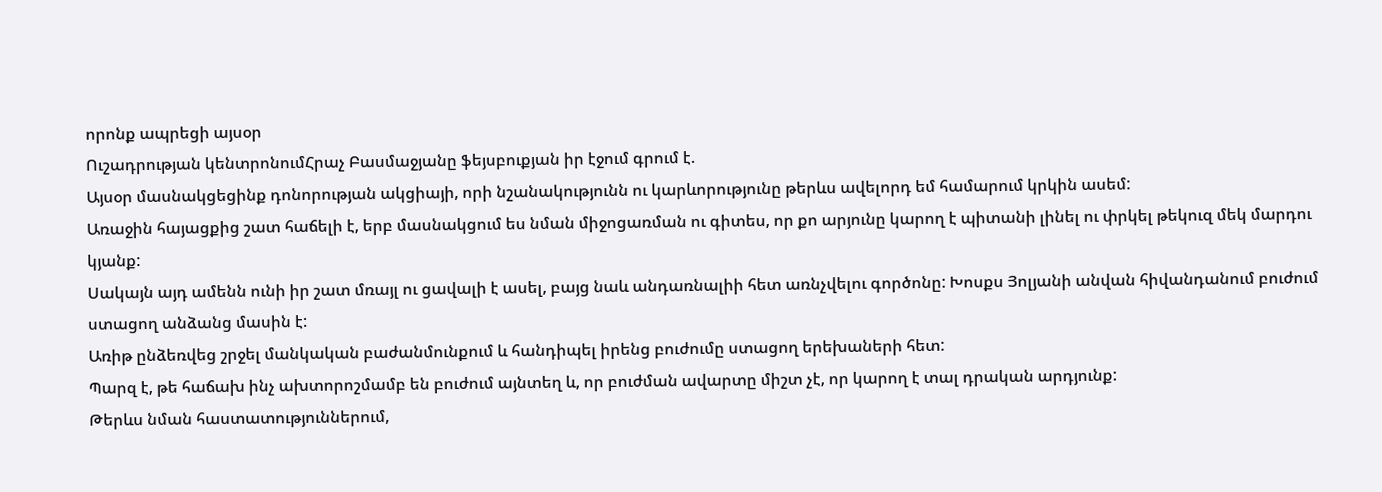որոնք ապրեցի այսօր
Ուշադրության կենտրոնումՀրաչ Բասմաջյանը ֆեյսբուքյան իր էջում գրում է.
Այսօր մասնակցեցինք դոնորության ակցիայի, որի նշանակությունն ու կարևորությունը թերևս ավելորդ եմ համարում կրկին ասեմ:
Առաջին հայացքից շատ հաճելի է, երբ մասնակցում ես նման միջոցառման ու գիտես, որ քո արյունը կարող է պիտանի լինել ու փրկել թեկուզ մեկ մարդու կյանք:
Սակայն այդ ամենն ունի իր շատ մռայլ ու ցավալի է ասել, բայց նաև անդառնալիի հետ առնչվելու գործոնը: Խոսքս Յոլյանի անվան հիվանդանում բուժում ստացող անձանց մասին է:
Առիթ ընձեռվեց շրջել մանկական բաժանմունքում և հանդիպել իրենց բուժումը ստացող երեխաների հետ:
Պարզ է, թե հաճախ ինչ ախտորոշմամբ են բուժում այնտեղ և, որ բուժման ավարտը միշտ չէ, որ կարող է տալ դրական արդյունք:
Թերևս նման հաստատություններում,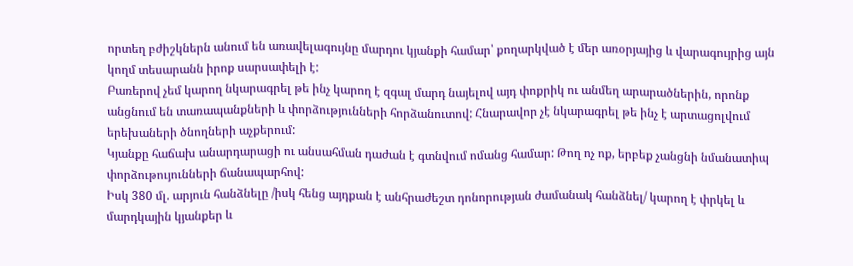որտեղ բժիշկներն անում են առավելագույնը մարդու կյանքի համար՝ քողարկված է մեր առօրյայից և վարագույրից այն կողմ տեսարանն իրոք սարսափելի է:
Բառերով չեմ կարող նկարագրել թե ինչ կարող է զգալ մարդ նայելով այդ փոքրիկ ու անմեղ արարածներին, որոնք անցնում են տառապանքների և փորձությունների հորձանուտով: Հնարավոր չէ նկարագրել թե ինչ է արտացոլվում երեխաների ծնողների աչքերում:
Կյանքը հաճախ անարդարացի ու անսահման դաժան է գտնվում ոմանց համար: Թող ոչ ոք, երբեք չանցնի նմանատիպ փորձութույունների ճանապարհով:
Իսկ 380 մլ. արյուն հանձնելը /իսկ հենց այդքան է անհրաժեշտ դոնորության ժամանակ հանձնել/ կարող է փրկել և մարդկային կյանքեր և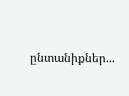ընտանիքներ...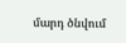մարդ ծնվում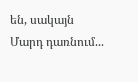են, սակայն Մարդ դառնում...